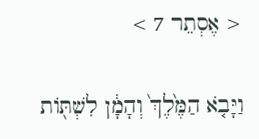< אֶסְתֵר 7 >

וַיָּבֹ֤א הַמֶּ֙לֶךְ֙ וְהָמָ֔ן לִשְׁתֹּ֖ות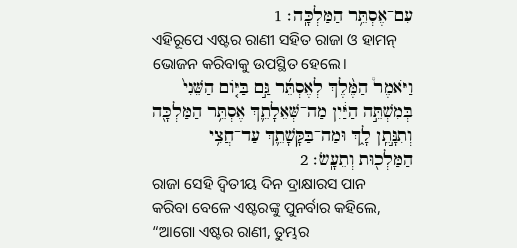עִם־אֶסְתֵּ֥ר הַמַּלְכָּֽה׃ 1
ଏହିରୂପେ ଏଷ୍ଟର ରାଣୀ ସହିତ ରାଜା ଓ ହାମନ୍‍ ଭୋଜନ କରିବାକୁ ଉପସ୍ଥିତ ହେଲେ।
וַיֹּאמֶר֩ הַמֶּ֨לֶךְ לְאֶסְתֵּ֜ר גַּ֣ם בַּיֹּ֤ום הַשֵּׁנִי֙ בְּמִשְׁתֵּ֣ה הַיַּ֔יִן מַה־שְּׁאֵלָתֵ֛ךְ אֶסְתֵּ֥ר הַמַּלְכָּ֖ה וְתִנָּ֣תֵֽן לָ֑ךְ וּמַה־בַּקָּשָׁתֵ֛ךְ עַד־חֲצִ֥י הַמַּלְכ֖וּת וְתֵעָֽשׂ׃ 2
ରାଜା ସେହି ଦ୍ୱିତୀୟ ଦିନ ଦ୍ରାକ୍ଷାରସ ପାନ କରିବା ବେଳେ ଏଷ୍ଟରଙ୍କୁ ପୁନର୍ବାର କହିଲେ, “ଆଗୋ ଏଷ୍ଟର ରାଣୀ, ତୁମ୍ଭର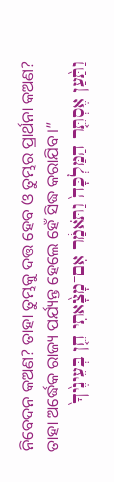ନିବେଦନ କଅଣ? ତାହା ତୁମ୍ଭକୁ ଦତ୍ତ ହେବ ଓ ତୁମ୍ଭର ପ୍ରାର୍ଥନା କଅଣ? ତାହା ଅର୍ଦ୍ଧେକ ରାଜ୍ୟ ପର୍ଯ୍ୟନ୍ତ ହେଲେ ହେଁ ସିଦ୍ଧ କରାଯିବ।”
וַתַּ֨עַן אֶסְתֵּ֤ר הַמַּלְכָּה֙ וַתֹּאמַ֔ר אִם־מָצָ֨אתִי חֵ֤ן בְּעֵינֶ֙יךָ֙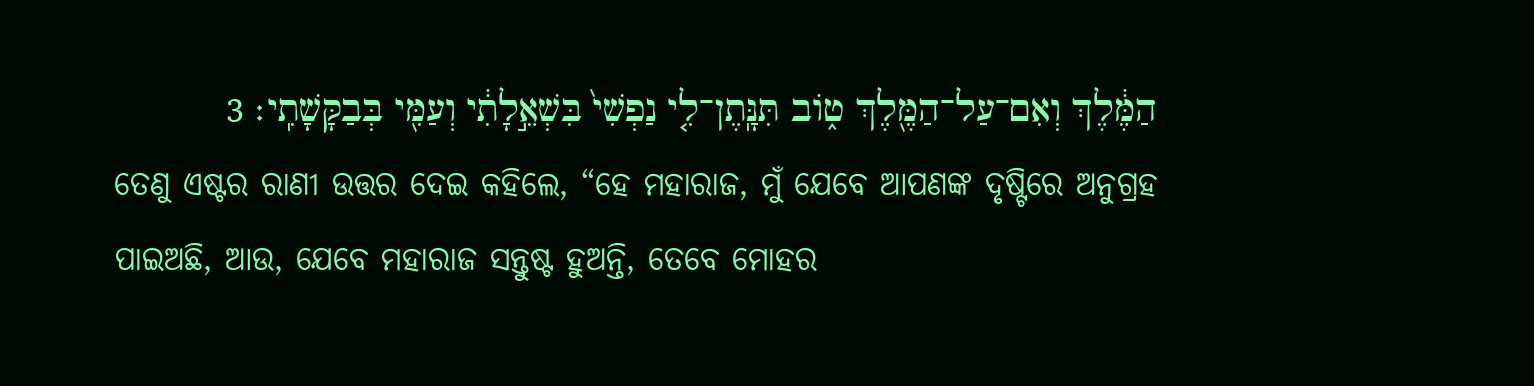הַמֶּ֔לֶךְ וְאִם־עַל־הַמֶּ֖לֶךְ טֹ֑וב תִּנָּֽתֶן־לִ֤י נַפְשִׁי֙ בִּשְׁאֵ֣לָתִ֔י וְעַמִּ֖י בְּבַקָּשָׁתִֽי׃ 3
ତେଣୁ ଏଷ୍ଟର ରାଣୀ ଉତ୍ତର ଦେଇ କହିଲେ, “ହେ ମହାରାଜ, ମୁଁ ଯେବେ ଆପଣଙ୍କ ଦୃଷ୍ଟିରେ ଅନୁଗ୍ରହ ପାଇଅଛି, ଆଉ, ଯେବେ ମହାରାଜ ସନ୍ତୁଷ୍ଟ ହୁଅନ୍ତି, ତେବେ ମୋହର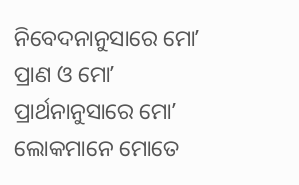ନିବେଦନାନୁସାରେ ମୋʼ ପ୍ରାଣ ଓ ମୋʼ ପ୍ରାର୍ଥନାନୁସାରେ ମୋʼ ଲୋକମାନେ ମୋତେ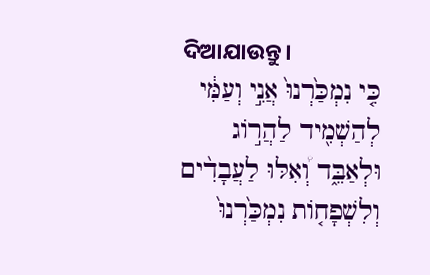ଦିଆଯାଉନ୍ତୁ।
כִּ֤י נִמְכַּ֙רְנוּ֙ אֲנִ֣י וְעַמִּ֔י לְהַשְׁמִ֖יד לַהֲרֹ֣וג וּלְאַבֵּ֑ד וְ֠אִלּוּ לַעֲבָדִ֨ים וְלִשְׁפָחֹ֤ות נִמְכַּ֙רְנוּ֙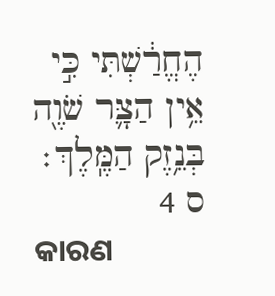הֶחֱרַ֔שְׁתִּי כִּ֣י אֵ֥ין הַצָּ֛ר שֹׁוֶ֖ה בְּנֵ֥זֶק הַמֶּֽלֶךְ׃ ס 4
କାରଣ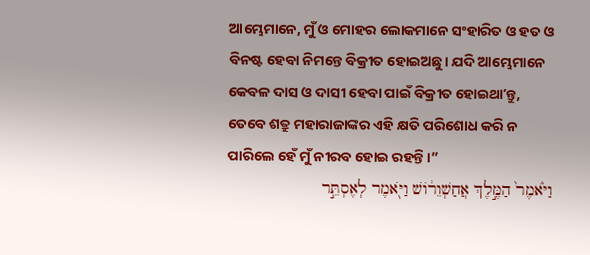ଆମ୍ଭେମାନେ, ମୁଁ ଓ ମୋହର ଲୋକମାନେ ସଂହାରିତ ଓ ହତ ଓ ବିନଷ୍ଟ ହେବା ନିମନ୍ତେ ବିକ୍ରୀତ ହୋଇଅଛୁ। ଯଦି ଆମ୍ଭେମାନେ କେବଳ ଦାସ ଓ ଦାସୀ ହେବା ପାଇଁ ବିକ୍ରୀତ ହୋଇଥାʼନ୍ତୁ, ତେବେ ଶତ୍ରୁ ମହାରାଜାଙ୍କର ଏହି କ୍ଷତି ପରିଶୋଧ କରି ନ ପାରିଲେ ହେଁ ମୁଁ ନୀରବ ହୋଇ ରହନ୍ତି।”
וַיֹּ֙אמֶר֙ הַמֶּ֣לֶךְ אֲחַשְׁוֵרֹ֔ושׁ וַיֹּ֖אמֶר לְאֶסְתֵּ֣ר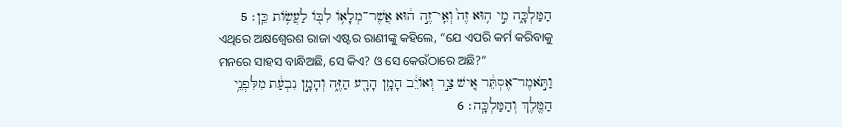הַמַּלְכָּ֑ה מִ֣י ה֥וּא זֶה֙ וְאֵֽי־זֶ֣ה ה֔וּא אֲשֶׁר־מְלָאֹ֥ו לִבֹּ֖ו לַעֲשֹׂ֥ות כֵּֽן׃ 5
ଏଥିରେ ଅକ୍ଷଶ୍ୱେରଶ ରାଜା ଏଷ୍ଟର ରାଣୀଙ୍କୁ କହିଲେ, “ଯେ ଏପରି କର୍ମ କରିବାକୁ ମନରେ ସାହସ ବାନ୍ଧିଅଛି, ସେ କିଏ? ଓ ସେ କେଉଁଠାରେ ଅଛି?”
וַתֹּ֣אמֶר־אֶסְתֵּ֔ר אִ֚ישׁ צַ֣ר וְאֹויֵ֔ב הָמָ֥ן הָרָ֖ע הַזֶּ֑ה וְהָמָ֣ן נִבְעַ֔ת מִלִּפְנֵ֥י הַמֶּ֖לֶךְ וְהַמַּלְכָּֽה׃ 6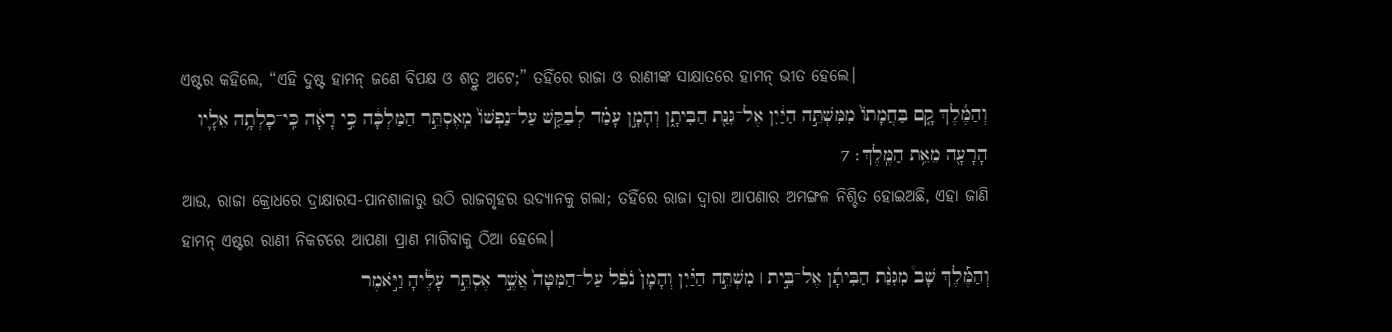ଏଷ୍ଟର କହିଲେ, “ଏହି ଦୁଷ୍ଟ ହାମନ୍‍ ଜଣେ ବିପକ୍ଷ ଓ ଶତ୍ରୁ ଅଟେ;” ତହିଁରେ ରାଜା ଓ ରାଣୀଙ୍କ ସାକ୍ଷାତରେ ହାମନ୍‍ ଭୀତ ହେଲେ।
וְהַמֶּ֜לֶךְ קָ֤ם בַּחֲמָתֹו֙ מִמִּשְׁתֵּ֣ה הַיַּ֔יִן אֶל־גִּנַּ֖ת הַבִּיתָ֑ן וְהָמָ֣ן עָמַ֗ד לְבַקֵּ֤שׁ עַל־נַפְשֹׁו֙ מֵֽאֶסְתֵּ֣ר הַמַּלְכָּ֔ה כִּ֣י רָאָ֔ה כִּֽי־כָלְתָ֥ה אֵלָ֛יו הָרָעָ֖ה מֵאֵ֥ת הַמֶּֽלֶךְ׃ 7
ଆଉ, ରାଜା କ୍ରୋଧରେ ଦ୍ରାକ୍ଷାରସ-ପାନଶାଳାରୁ ଉଠି ରାଜଗୃହର ଉଦ୍ୟାନକୁ ଗଲା; ତହିଁରେ ରାଜା ଦ୍ୱାରା ଆପଣାର ଅମଙ୍ଗଳ ନିଶ୍ଚିତ ହୋଇଅଛି, ଏହା ଜାଣି ହାମନ୍‍ ଏଷ୍ଟର ରାଣୀ ନିକଟରେ ଆପଣା ପ୍ରାଣ ମାଗିବାକୁ ଠିଆ ହେଲେ।
וְהַמֶּ֡לֶךְ שָׁב֩ מִגִּנַּ֨ת הַבִּיתָ֜ן אֶל־בֵּ֣ית ׀ מִשְׁתֵּ֣ה הַיַּ֗יִן וְהָמָן֙ נֹפֵ֔ל עַל־הַמִּטָּה֙ אֲשֶׁ֣ר אֶסְתֵּ֣ר עָלֶ֔יהָ וַיֹּ֣אמֶר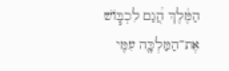הַמֶּ֔לֶךְ הֲ֠גַם לִכְבֹּ֧ושׁ אֶת־הַמַּלְכָּ֛ה עִמִּ֖י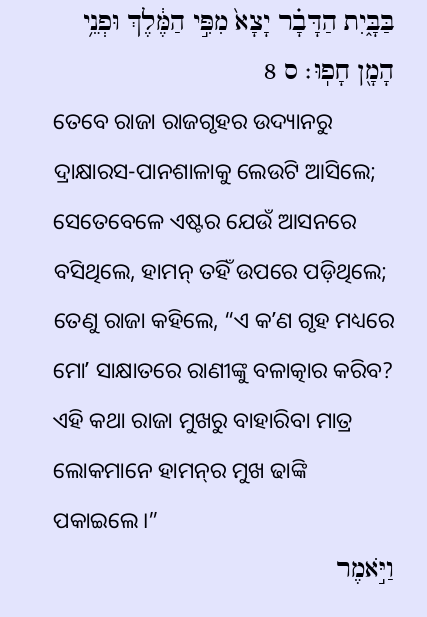בַּבָּ֑יִת הַדָּבָ֗ר יָצָא֙ מִפִּ֣י הַמֶּ֔לֶךְ וּפְנֵ֥י הָמָ֖ן חָפֽוּ׃ ס 8
ତେବେ ରାଜା ରାଜଗୃହର ଉଦ୍ୟାନରୁ ଦ୍ରାକ୍ଷାରସ-ପାନଶାଳାକୁ ଲେଉଟି ଆସିଲେ; ସେତେବେଳେ ଏଷ୍ଟର ଯେଉଁ ଆସନରେ ବସିଥିଲେ, ହାମନ୍‍ ତହିଁ ଉପରେ ପଡ଼ିଥିଲେ; ତେଣୁ ରାଜା କହିଲେ, “ଏ କʼଣ ଗୃହ ମଧ୍ୟରେ ମୋʼ ସାକ୍ଷାତରେ ରାଣୀଙ୍କୁ ବଳାତ୍କାର କରିବ? ଏହି କଥା ରାଜା ମୁଖରୁ ବାହାରିବା ମାତ୍ର ଲୋକମାନେ ହାମନ୍‍ର ମୁଖ ଢାଙ୍କି ପକାଇଲେ।”
וַיֹּ֣אמֶר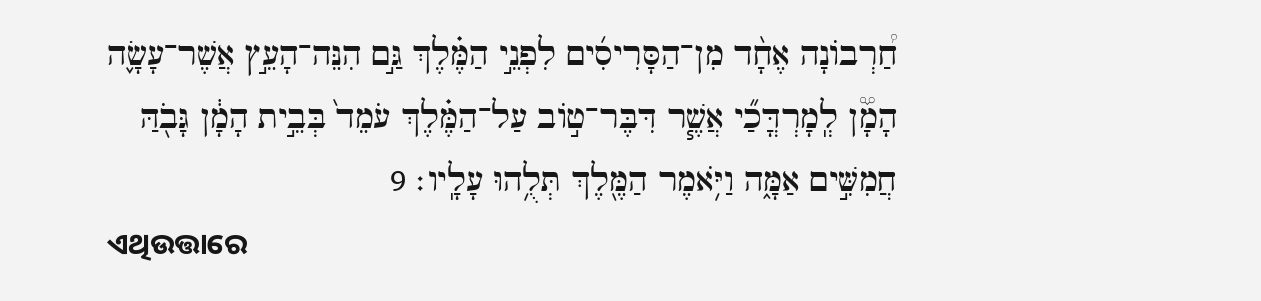חַ֠רְבֹונָה אֶחָ֨ד מִן־הַסָּרִיסִ֜ים לִפְנֵ֣י הַמֶּ֗לֶךְ גַּ֣ם הִנֵּה־הָעֵ֣ץ אֲשֶׁר־עָשָׂ֪ה הָמָ֟ן לְֽמָרְדֳּכַ֞י אֲשֶׁ֧ר דִּבֶּר־טֹ֣וב עַל־הַמֶּ֗לֶךְ עֹמֵד֙ בְּבֵ֣ית הָמָ֔ן גָּבֹ֖הַּ חֲמִשִּׁ֣ים אַמָּ֑ה וַיֹּ֥אמֶר הַמֶּ֖לֶךְ תְּלֻ֥הוּ עָלָֽיו׃ 9
ଏଥିଉତ୍ତାରେ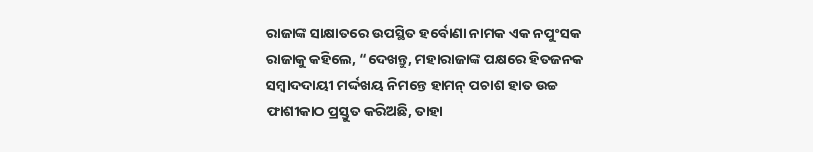ରାଜାଙ୍କ ସାକ୍ଷାତରେ ଉପସ୍ଥିତ ହର୍ବୋଣା ନାମକ ଏକ ନପୁଂସକ ରାଜାକୁ କହିଲେ, “ଦେଖନ୍ତୁ, ମହାରାଜାଙ୍କ ପକ୍ଷରେ ହିତଜନକ ସମ୍ବାଦଦାୟୀ ମର୍ଦ୍ଦଖୟ ନିମନ୍ତେ ହାମନ୍‍ ପଚାଶ ହାତ ଉଚ୍ଚ ଫାଶୀକାଠ ପ୍ରସ୍ତୁତ କରିଅଛି, ତାହା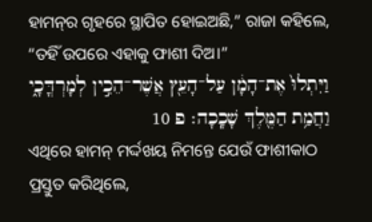ହାମନ୍‍ର ଗୃହରେ ସ୍ଥାପିତ ହୋଇଅଛି,” ରାଜା କହିଲେ, “ତହିଁ ଉପରେ ଏହାକୁ ଫାଶୀ ଦିଅ।”
וַיִּתְלוּ֙ אֶת־הָמָ֔ן עַל־הָעֵ֖ץ אֲשֶׁר־הֵכִ֣ין לְמָרְדֳּכָ֑י וַחֲמַ֥ת הַמֶּ֖לֶךְ שָׁכָֽכָה׃ פ 10
ଏଥିରେ ହାମନ୍‍ ମର୍ଦ୍ଦଖୟ ନିମନ୍ତେ ଯେଉଁ ଫାଶୀକାଠ ପ୍ରସ୍ତୁତ କରିଥିଲେ,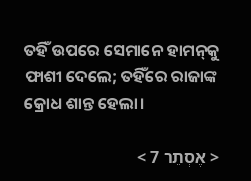ତହିଁ ଉପରେ ସେମାନେ ହାମନ୍‍କୁ ଫାଶୀ ଦେଲେ; ତହିଁରେ ରାଜାଙ୍କ କ୍ରୋଧ ଶାନ୍ତ ହେଲା।

< אֶסְתֵר 7 >